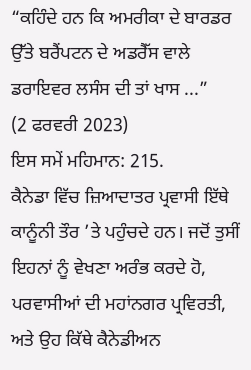“ਕਹਿੰਦੇ ਹਨ ਕਿ ਅਮਰੀਕਾ ਦੇ ਬਾਰਡਰ ਉੱਤੇ ਬਰੈਂਪਟਨ ਦੇ ਅਡਰੈੱਸ ਵਾਲੇ ਡਰਾਇਵਰ ਲਸੰਸ ਦੀ ਤਾਂ ਖਾਸ ...”
(2 ਫਰਵਰੀ 2023)
ਇਸ ਸਮੇਂ ਮਹਿਮਾਨ: 215.
ਕੈਨੇਡਾ ਵਿੱਚ ਜ਼ਿਆਦਾਤਰ ਪ੍ਰਵਾਸੀ ਇੱਥੇ ਕਾਨੂੰਨੀ ਤੌਰ ’ਤੇ ਪਹੁੰਚਦੇ ਹਨ। ਜਦੋਂ ਤੁਸੀਂ ਇਹਨਾਂ ਨੂੰ ਵੇਖਣਾ ਅਰੰਭ ਕਰਦੇ ਹੋ, ਪਰਵਾਸੀਆਂ ਦੀ ਮਹਾਂਨਗਰ ਪ੍ਰਵਿਰਤੀ, ਅਤੇ ਉਹ ਕਿੱਥੇ ਕੈਨੇਡੀਅਨ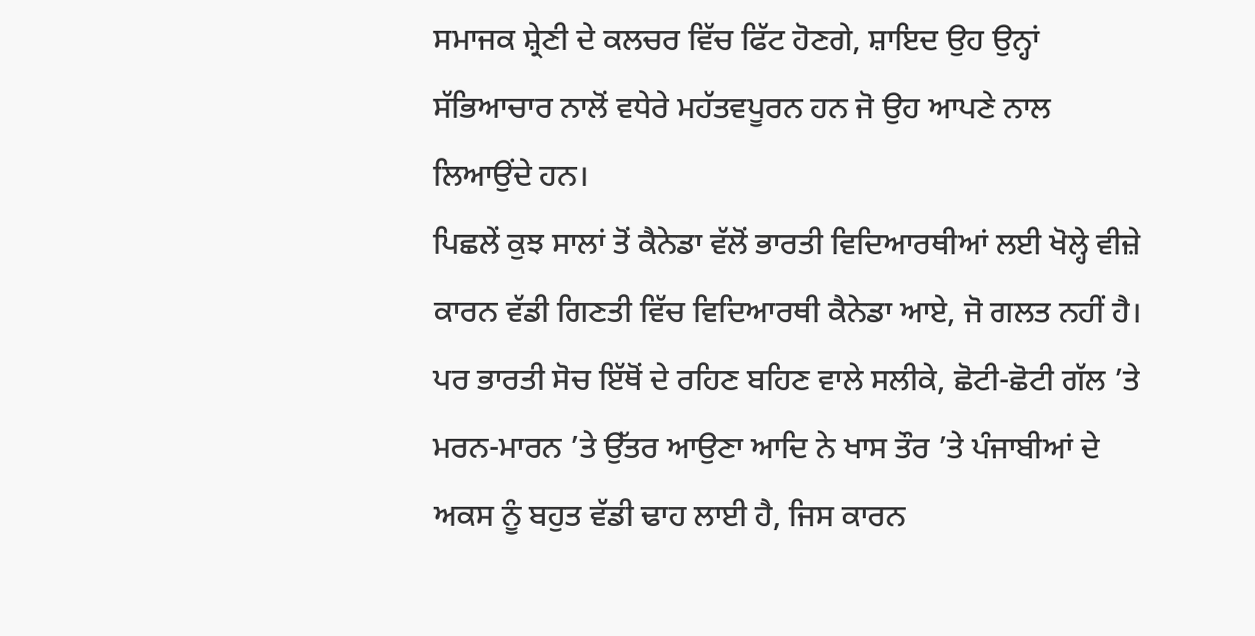ਸਮਾਜਕ ਸ਼੍ਰੇਣੀ ਦੇ ਕਲਚਰ ਵਿੱਚ ਫਿੱਟ ਹੋਣਗੇ, ਸ਼ਾਇਦ ਉਹ ਉਨ੍ਹਾਂ ਸੱਭਿਆਚਾਰ ਨਾਲੋਂ ਵਧੇਰੇ ਮਹੱਤਵਪੂਰਨ ਹਨ ਜੋ ਉਹ ਆਪਣੇ ਨਾਲ ਲਿਆਉਂਦੇ ਹਨ।
ਪਿਛਲੇਂ ਕੁਝ ਸਾਲਾਂ ਤੋਂ ਕੈਨੇਡਾ ਵੱਲੋਂ ਭਾਰਤੀ ਵਿਦਿਆਰਥੀਆਂ ਲਈ ਖੋਲ੍ਹੇ ਵੀਜ਼ੇ ਕਾਰਨ ਵੱਡੀ ਗਿਣਤੀ ਵਿੱਚ ਵਿਦਿਆਰਥੀ ਕੈਨੇਡਾ ਆਏ, ਜੋ ਗਲਤ ਨਹੀਂ ਹੈ। ਪਰ ਭਾਰਤੀ ਸੋਚ ਇੱਥੋਂ ਦੇ ਰਹਿਣ ਬਹਿਣ ਵਾਲੇ ਸਲੀਕੇ, ਛੋਟੀ-ਛੋਟੀ ਗੱਲ ’ਤੇ ਮਰਨ-ਮਾਰਨ ’ਤੇ ਉੱਤਰ ਆਉਣਾ ਆਦਿ ਨੇ ਖਾਸ ਤੌਰ ’ਤੇ ਪੰਜਾਬੀਆਂ ਦੇ ਅਕਸ ਨੂੰ ਬਹੁਤ ਵੱਡੀ ਢਾਹ ਲਾਈ ਹੈ, ਜਿਸ ਕਾਰਨ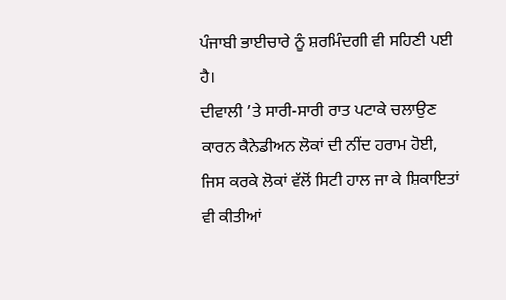ਪੰਜਾਬੀ ਭਾਈਚਾਰੇ ਨੂੰ ਸ਼ਰਮਿੰਦਗੀ ਵੀ ਸਹਿਣੀ ਪਈ ਹੈ।
ਦੀਵਾਲੀ ’ਤੇ ਸਾਰੀ-ਸਾਰੀ ਰਾਤ ਪਟਾਕੇ ਚਲਾਉਣ ਕਾਰਨ ਕੈਨੇਡੀਅਨ ਲੋਕਾਂ ਦੀ ਨੀਂਦ ਹਰਾਮ ਹੋਈ, ਜਿਸ ਕਰਕੇ ਲੋਕਾਂ ਵੱਲੋਂ ਸਿਟੀ ਹਾਲ ਜਾ ਕੇ ਸ਼ਿਕਾਇਤਾਂ ਵੀ ਕੀਤੀਆਂ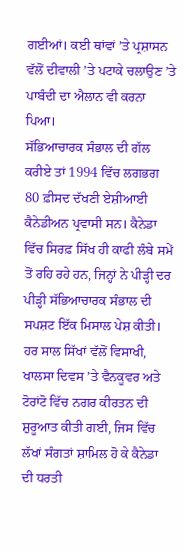ਗਈਆਂ। ਕਈ ਥਾਂਵਾਂ ’ਤੇ ਪ੍ਰਸ਼ਾਸਨ ਵੱਲੋਂ ਦੀਵਾਲੀ ’ਤੇ ਪਟਾਕੇ ਚਲਾਉਣ ’ਤੇ ਪਾਬੰਦੀ ਦਾ ਐਲਾਨ ਵੀ ਕਰਨਾ ਪਿਆ।
ਸੱਭਿਆਚਾਰਕ ਸੰਭਾਲ ਦੀ ਗੱਲ ਕਰੀਏ ਤਾਂ 1994 ਵਿੱਚ ਲਗਭਗ 80 ਫ਼ੀਸਦ ਦੱਖਣੀ ਏਸ਼ੀਆਈ ਕੈਨੇਡੀਅਨ ਪ੍ਰਵਾਸੀ ਸਨ। ਕੈਨੇਡਾ ਵਿੱਚ ਸਿਰਫ਼ ਸਿੱਖ ਹੀ ਕਾਫੀ ਲੰਬੇ ਸਮੇਂ ਤੋਂ ਰਹਿ ਰਹੇ ਹਨ, ਜਿਨ੍ਹਾਂ ਨੇ ਪੀੜ੍ਹੀ ਦਰ ਪੀੜ੍ਹੀ ਸੱਭਿਆਚਾਰਕ ਸੰਭਾਲ ਦੀ ਸਪਸ਼ਟ ਇੱਕ ਮਿਸਾਲ ਪੇਸ਼ ਕੀਤੀ। ਹਰ ਸਾਲ ਸਿੱਖਾਂ ਵੱਲੋਂ ਵਿਸਾਖੀ, ਖਾਲਸਾ ਦਿਵਸ ’ਤੇ ਵੈਨਕੂਵਰ ਅਤੇ ਟੋਰਾਂਟੋ ਵਿੱਚ ਨਗਰ ਕੀਰਤਨ ਦੀ ਸ਼ੁਰੂਆਤ ਕੀਤੀ ਗਈ, ਜਿਸ ਵਿੱਚ ਲੱਖਾਂ ਸੰਗਤਾਂ ਸ਼ਾਮਿਲ ਹੋ ਕੇ ਕੈਨੇਡਾ ਦੀ ਧਰਤੀ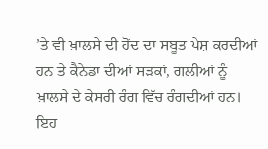’ਤੇ ਵੀ ਖ਼ਾਲਸੇ ਦੀ ਹੋਂਦ ਦਾ ਸਬੂਤ ਪੇਸ਼ ਕਰਦੀਆਂ ਹਨ ਤੇ ਕੈਨੇਡਾ ਦੀਆਂ ਸੜਕਾਂ, ਗਲੀਆਂ ਨੂੰ ਖ਼ਾਲਸੇ ਦੇ ਕੇਸਰੀ ਰੰਗ ਵਿੱਚ ਰੰਗਦੀਆਂ ਹਨ। ਇਹ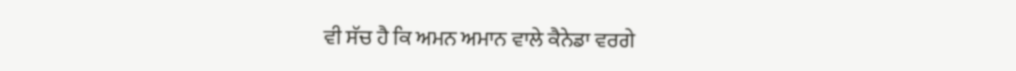ਵੀ ਸੱਚ ਹੈ ਕਿ ਅਮਨ ਅਮਾਨ ਵਾਲੇ ਕੈਨੇਡਾ ਵਰਗੇ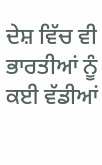ਦੇਸ਼ ਵਿੱਚ ਵੀ ਭਾਰਤੀਆਂ ਨੂੰ ਕਈ ਵੱਡੀਆਂ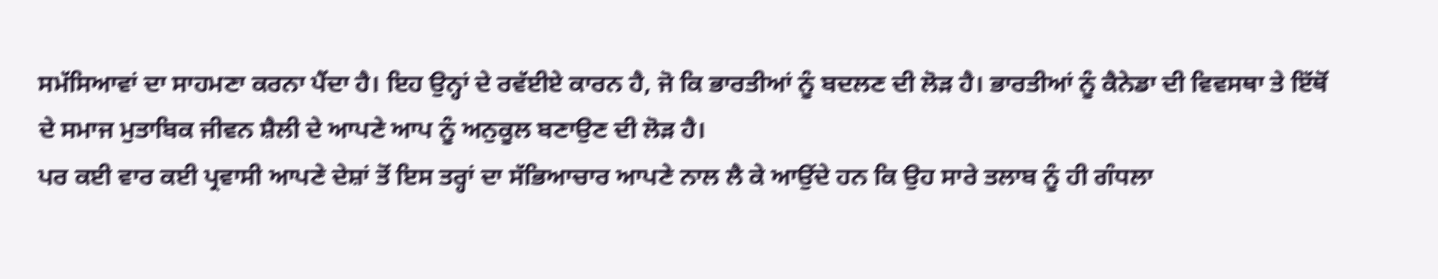ਸਮੱਸਿਆਵਾਂ ਦਾ ਸਾਹਮਣਾ ਕਰਨਾ ਪੈਂਦਾ ਹੈ। ਇਹ ਉਨ੍ਹਾਂ ਦੇ ਰਵੱਈਏ ਕਾਰਨ ਹੈ, ਜੋ ਕਿ ਭਾਰਤੀਆਂ ਨੂੰ ਬਦਲਣ ਦੀ ਲੋੜ ਹੈ। ਭਾਰਤੀਆਂ ਨੂੰ ਕੈਨੇਡਾ ਦੀ ਵਿਵਸਥਾ ਤੇ ਇੱਥੋਂ ਦੇ ਸਮਾਜ ਮੁਤਾਬਿਕ ਜੀਵਨ ਸ਼ੈਲੀ ਦੇ ਆਪਣੇ ਆਪ ਨੂੰ ਅਨੁਕੂਲ ਬਣਾਉਣ ਦੀ ਲੋੜ ਹੈ।
ਪਰ ਕਈ ਵਾਰ ਕਈ ਪ੍ਰਵਾਸੀ ਆਪਣੇ ਦੇਸ਼ਾਂ ਤੋਂ ਇਸ ਤਰ੍ਹਾਂ ਦਾ ਸੱਭਿਆਚਾਰ ਆਪਣੇ ਨਾਲ ਲੈ ਕੇ ਆਉਂਦੇ ਹਨ ਕਿ ਉਹ ਸਾਰੇ ਤਲਾਬ ਨੂੰ ਹੀ ਗੰਧਲਾ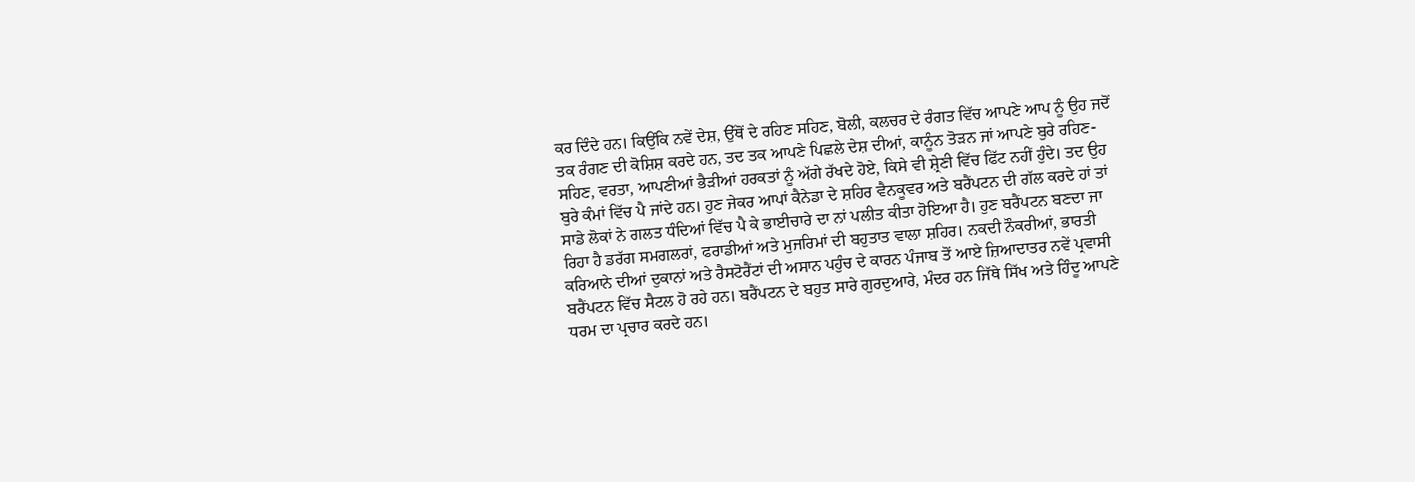ਕਰ ਦਿੰਦੇ ਹਨ। ਕਿਉਂਕਿ ਨਵੇਂ ਦੇਸ਼, ਉੱਥੋਂ ਦੇ ਰਹਿਣ ਸਹਿਣ, ਬੋਲੀ, ਕਲਚਰ ਦੇ ਰੰਗਤ ਵਿੱਚ ਆਪਣੇ ਆਪ ਨੂੰ ਉਹ ਜਦੋਂ ਤਕ ਰੰਗਣ ਦੀ ਕੋਸ਼ਿਸ਼ ਕਰਦੇ ਹਨ, ਤਦ ਤਕ ਆਪਣੇ ਪਿਛਲੇ ਦੇਸ਼ ਦੀਆਂ, ਕਾਨੂੰਨ ਤੋੜਨ ਜਾਂ ਆਪਣੇ ਬੁਰੇ ਰਹਿਣ-ਸਹਿਣ, ਵਰਤਾ, ਆਪਣੀਆਂ ਭੈੜੀਆਂ ਹਰਕਤਾਂ ਨੂੰ ਅੱਗੇ ਰੱਖਦੇ ਹੋਏ, ਕਿਸੇ ਵੀ ਸ਼੍ਰੇਣੀ ਵਿੱਚ ਫਿੱਟ ਨਹੀਂ ਹੁੰਦੇ। ਤਦ ਉਹ ਬੁਰੇ ਕੰਮਾਂ ਵਿੱਚ ਪੈ ਜਾਂਦੇ ਹਨ। ਹੁਣ ਜੇਕਰ ਆਪਾਂ ਕੈਨੇਡਾ ਦੇ ਸ਼ਹਿਰ ਵੈਨਕੂਵਰ ਅਤੇ ਬਰੈਂਪਟਨ ਦੀ ਗੱਲ ਕਰਦੇ ਹਾਂ ਤਾਂ ਸਾਡੇ ਲੋਕਾਂ ਨੇ ਗਲਤ ਧੰਦਿਆਂ ਵਿੱਚ ਪੈ ਕੇ ਭਾਈਚਾਰੇ ਦਾ ਨਾਂ ਪਲੀਤ ਕੀਤਾ ਹੋਇਆ ਹੈ। ਹੁਣ ਬਰੈਂਪਟਨ ਬਣਦਾ ਜਾ ਰਿਹਾ ਹੈ ਡਰੱਗ ਸਮਗਲਰਾਂ, ਫਰਾਡੀਆਂ ਅਤੇ ਮੁਜਰਿਮਾਂ ਦੀ ਬਹੁਤਾਤ ਵਾਲਾ ਸ਼ਹਿਰ। ਨਕਦੀ ਨੌਕਰੀਆਂ, ਭਾਰਤੀ ਕਰਿਆਨੇ ਦੀਆਂ ਦੁਕਾਨਾਂ ਅਤੇ ਰੈਸਟੋਰੈਂਟਾਂ ਦੀ ਅਸਾਨ ਪਹੁੰਚ ਦੇ ਕਾਰਨ ਪੰਜਾਬ ਤੋਂ ਆਏ ਜ਼ਿਆਦਾਤਰ ਨਵੇਂ ਪ੍ਰਵਾਸੀ ਬਰੈਂਪਟਨ ਵਿੱਚ ਸੈਟਲ ਹੋ ਰਹੇ ਹਨ। ਬਰੈਂਪਟਨ ਦੇ ਬਹੁਤ ਸਾਰੇ ਗੁਰਦੁਆਰੇ, ਮੰਦਰ ਹਨ ਜਿੱਥੇ ਸਿੱਖ ਅਤੇ ਹਿੰਦੂ ਆਪਣੇ ਧਰਮ ਦਾ ਪ੍ਰਚਾਰ ਕਰਦੇ ਹਨ।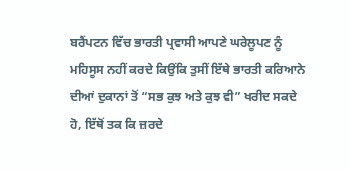ਬਰੈਂਪਟਨ ਵਿੱਚ ਭਾਰਤੀ ਪ੍ਰਵਾਸੀ ਆਪਣੇ ਘਰੇਲੂਪਣ ਨੂੰ ਮਹਿਸੂਸ ਨਹੀਂ ਕਰਦੇ ਕਿਉਂਕਿ ਤੁਸੀਂ ਇੱਥੇ ਭਾਰਤੀ ਕਰਿਆਨੇ ਦੀਆਂ ਦੁਕਾਨਾਂ ਤੋਂ “ਸਭ ਕੁਝ ਅਤੇ ਕੁਝ ਵੀ” ਖਰੀਦ ਸਕਦੇ ਹੋ, ਇੱਥੋਂ ਤਕ ਕਿ ਜ਼ਰਦੇ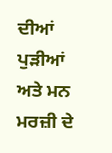ਦੀਆਂ ਪੁੜੀਆਂ ਅਤੇ ਮਨ ਮਰਜ਼ੀ ਦੇ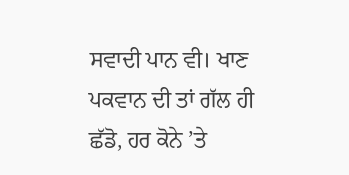ਸਵਾਦੀ ਪਾਨ ਵੀ। ਖਾਣ ਪਕਵਾਨ ਦੀ ਤਾਂ ਗੱਲ ਹੀ ਛੱਡੋ, ਹਰ ਕੋਨੇ ’ਤੇ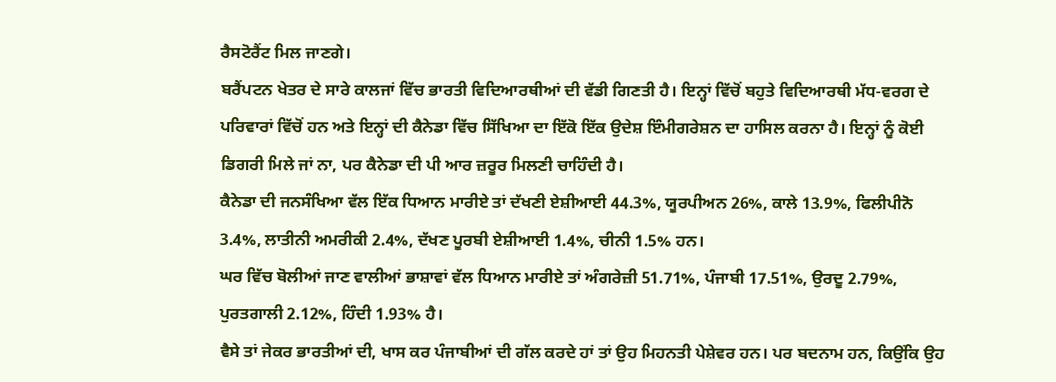ਰੈਸਟੋਰੈਂਟ ਮਿਲ ਜਾਣਗੇ।
ਬਰੈਂਪਟਨ ਖੇਤਰ ਦੇ ਸਾਰੇ ਕਾਲਜਾਂ ਵਿੱਚ ਭਾਰਤੀ ਵਿਦਿਆਰਥੀਆਂ ਦੀ ਵੱਡੀ ਗਿਣਤੀ ਹੈ। ਇਨ੍ਹਾਂ ਵਿੱਚੋਂ ਬਹੁਤੇ ਵਿਦਿਆਰਥੀ ਮੱਧ-ਵਰਗ ਦੇ ਪਰਿਵਾਰਾਂ ਵਿੱਚੋਂ ਹਨ ਅਤੇ ਇਨ੍ਹਾਂ ਦੀ ਕੈਨੇਡਾ ਵਿੱਚ ਸਿੱਖਿਆ ਦਾ ਇੱਕੋ ਇੱਕ ਉਦੇਸ਼ ਇੰਮੀਗਰੇਸ਼ਨ ਦਾ ਹਾਸਿਲ ਕਰਨਾ ਹੈ। ਇਨ੍ਹਾਂ ਨੂੰ ਕੋਈ ਡਿਗਰੀ ਮਿਲੇ ਜਾਂ ਨਾ, ਪਰ ਕੈਨੇਡਾ ਦੀ ਪੀ ਆਰ ਜ਼ਰੂਰ ਮਿਲਣੀ ਚਾਹਿੰਦੀ ਹੈ।
ਕੈਨੇਡਾ ਦੀ ਜਨਸੰਖਿਆ ਵੱਲ ਇੱਕ ਧਿਆਨ ਮਾਰੀਏ ਤਾਂ ਦੱਖਣੀ ਏਸ਼ੀਆਈ 44.3%, ਯੂਰਪੀਅਨ 26%, ਕਾਲੇ 13.9%, ਫਿਲੀਪੀਨੋ 3.4%, ਲਾਤੀਨੀ ਅਮਰੀਕੀ 2.4%, ਦੱਖਣ ਪੂਰਬੀ ਏਸ਼ੀਆਈ 1.4%, ਚੀਨੀ 1.5% ਹਨ।
ਘਰ ਵਿੱਚ ਬੋਲੀਆਂ ਜਾਣ ਵਾਲੀਆਂ ਭਾਸ਼ਾਵਾਂ ਵੱਲ ਧਿਆਨ ਮਾਰੀਏ ਤਾਂ ਅੰਗਰੇਜ਼ੀ 51.71%, ਪੰਜਾਬੀ 17.51%, ਉਰਦੂ 2.79%, ਪੁਰਤਗਾਲੀ 2.12%, ਹਿੰਦੀ 1.93% ਹੈ।
ਵੈਸੇ ਤਾਂ ਜੇਕਰ ਭਾਰਤੀਆਂ ਦੀ, ਖਾਸ ਕਰ ਪੰਜਾਬੀਆਂ ਦੀ ਗੱਲ ਕਰਦੇ ਹਾਂ ਤਾਂ ਉਹ ਮਿਹਨਤੀ ਪੇਸ਼ੇਵਰ ਹਨ। ਪਰ ਬਦਨਾਮ ਹਨ, ਕਿਉਂਕਿ ਉਹ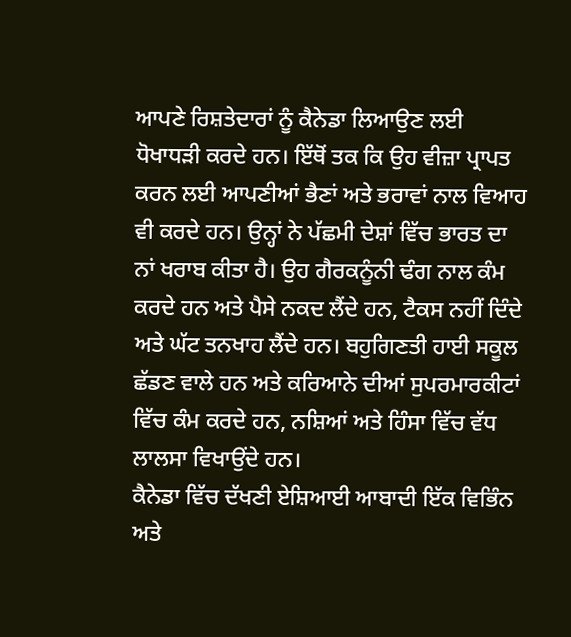ਆਪਣੇ ਰਿਸ਼ਤੇਦਾਰਾਂ ਨੂੰ ਕੈਨੇਡਾ ਲਿਆਉਣ ਲਈ ਧੋਖਾਧੜੀ ਕਰਦੇ ਹਨ। ਇੱਥੋਂ ਤਕ ਕਿ ਉਹ ਵੀਜ਼ਾ ਪ੍ਰਾਪਤ ਕਰਨ ਲਈ ਆਪਣੀਆਂ ਭੈਣਾਂ ਅਤੇ ਭਰਾਵਾਂ ਨਾਲ ਵਿਆਹ ਵੀ ਕਰਦੇ ਹਨ। ਉਨ੍ਹਾਂ ਨੇ ਪੱਛਮੀ ਦੇਸ਼ਾਂ ਵਿੱਚ ਭਾਰਤ ਦਾ ਨਾਂ ਖਰਾਬ ਕੀਤਾ ਹੈ। ਉਹ ਗੈਰਕਨੂੰਨੀ ਢੰਗ ਨਾਲ ਕੰਮ ਕਰਦੇ ਹਨ ਅਤੇ ਪੈਸੇ ਨਕਦ ਲੈਂਦੇ ਹਨ, ਟੈਕਸ ਨਹੀਂ ਦਿੰਦੇ ਅਤੇ ਘੱਟ ਤਨਖਾਹ ਲੈਂਦੇ ਹਨ। ਬਹੁਗਿਣਤੀ ਹਾਈ ਸਕੂਲ ਛੱਡਣ ਵਾਲੇ ਹਨ ਅਤੇ ਕਰਿਆਨੇ ਦੀਆਂ ਸੁਪਰਮਾਰਕੀਟਾਂ ਵਿੱਚ ਕੰਮ ਕਰਦੇ ਹਨ, ਨਸ਼ਿਆਂ ਅਤੇ ਹਿੰਸਾ ਵਿੱਚ ਵੱਧ ਲਾਲਸਾ ਵਿਖਾਉਂਦੇ ਹਨ।
ਕੈਨੇਡਾ ਵਿੱਚ ਦੱਖਣੀ ਏਸ਼ਿਆਈ ਆਬਾਦੀ ਇੱਕ ਵਿਭਿੰਨ ਅਤੇ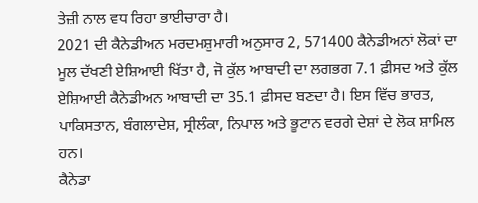ਤੇਜ਼ੀ ਨਾਲ ਵਧ ਰਿਹਾ ਭਾਈਚਾਰਾ ਹੈ।
2021 ਦੀ ਕੈਨੇਡੀਅਨ ਮਰਦਮਸ਼ੁਮਾਰੀ ਅਨੁਸਾਰ 2, 571400 ਕੈਨੇਡੀਅਨਾਂ ਲੋਕਾਂ ਦਾ ਮੂਲ ਦੱਖਣੀ ਏਸ਼ਿਆਈ ਖਿੱਤਾ ਹੈ, ਜੋ ਕੁੱਲ ਆਬਾਦੀ ਦਾ ਲਗਭਗ 7.1 ਫ਼ੀਸਦ ਅਤੇ ਕੁੱਲ ਏਸ਼ਿਆਈ ਕੈਨੇਡੀਅਨ ਆਬਾਦੀ ਦਾ 35.1 ਫ਼ੀਸਦ ਬਣਦਾ ਹੈ। ਇਸ ਵਿੱਚ ਭਾਰਤ, ਪਾਕਿਸਤਾਨ, ਬੰਗਲਾਦੇਸ਼, ਸ੍ਰੀਲੰਕਾ, ਨਿਪਾਲ ਅਤੇ ਭੂਟਾਨ ਵਰਗੇ ਦੇਸ਼ਾਂ ਦੇ ਲੋਕ ਸ਼ਾਮਿਲ ਹਨ।
ਕੈਨੇਡਾ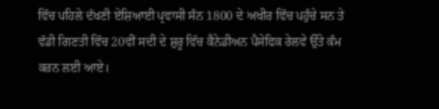ਵਿੱਚ ਪਹਿਲੇ ਦੱਖਣੀ ਏਸ਼ਿਆਈ ਪ੍ਰਵਾਸੀ ਸੰਨ 1800 ਦੇ ਅਖੀਰ ਵਿੱਚ ਪਹੁੰਚੇ ਸਨ ਤੇ ਵੱਡੀ ਗਿਣਤੀ ਵਿੱਚ 20ਵੀਂ ਸਦੀ ਦੇ ਸ਼ੁਰੂ ਵਿੱਚ ਕੈਨੇਡੀਅਨ ਪੈਸੇਫਿਕ ਰੇਲਵੇ ਉੱਤੇ ਕੰਮ ਕਰਨ ਲਈ ਆਏ।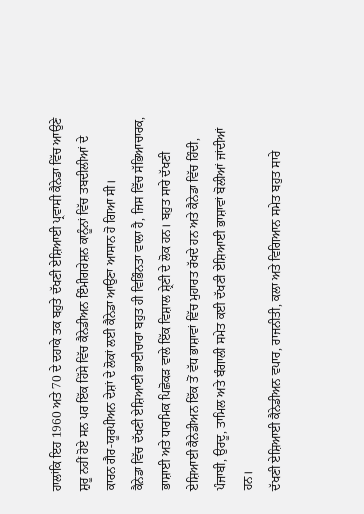ਹਾਲਾਂਕਿ ਇਹ 1960 ਅਤੇ 70 ਦੇ ਦਹਾਕੇ ਤਕ ਬਹੁਤੇ ਦੱਖਣੀ ਏਸ਼ਿਆਈ ਪ੍ਰਵਾਸੀ ਕੈਨੇਡਾ ਵਿੱਚ ਆਉਣੇ ਸ਼ੁਰੂ ਨਹੀਂ ਹੋਏ ਸਨ ਪਰ ਇੱਕ ਹਿੱਸੇ ਵਿੱਚ ਕੈਨੇਡੀਅਨ ਇੰਮੀਗਰੇਸ਼ਨ ਕਾਨੂੰਨਾਂ ਵਿੱਚ ਤਬਦੀਲੀਆਂ ਦੇ ਕਾਰਨ ਗੈਰ-ਯੂਰਪੀਅਨ ਦੇਸ਼ਾਂ ਦੇ ਲੋਕਾਂ ਲਈ ਕੈਨੇਡਾ ਆਉਣਾ ਆਸਾਨ ਹੋ ਗਿਆ ਸੀ।
ਕੈਨੇਡਾ ਵਿੱਚ ਦੱਖਣੀ ਏਸ਼ਿਆਈ ਭਾਈਚਾਰਾ ਬਹੁਤ ਹੀ ਵਿਭਿੰਨਤਾ ਵਾਲਾ ਹੈ, ਜਿਸ ਵਿੱਚ ਸੱਭਿਆਚਾਰਕ, ਭਾਸ਼ਾਈ ਅਤੇ ਧਾਰਮਿਕ ਪਿਛੋਕੜ ਵਾਲੇ ਇੱਕ ਵਿਸ਼ਾਲ ਸ਼੍ਰੇਣੀ ਦੇ ਲੋਕ ਹਨ। ਬਹੁਤ ਸਾਰੇ ਦੱਖਣੀ ਏਸ਼ਿਆਈ ਕੈਨੇਡੀਅਨ ਇੱਕ ਤੋਂ ਵੱਧ ਭਾਸ਼ਾਵਾਂ ਵਿੱਚ ਮੁਹਾਰਤ ਰੱਖਦੇ ਹਨ ਅਤੇ ਕੈਨੇਡਾ ਵਿੱਚ ਹਿੰਦੀ, ਪੰਜਾਬੀ, ਉਰਦੂ, ਤਾਮਿਲ ਅਤੇ ਬੰਗਾਲੀ ਸਮੇਤ ਕਈ ਦੱਖਣੀ ਏਸ਼ਿਆਈ ਭਾਸ਼ਾਵਾਂ ਬੋਲੀਆਂ ਜਾਂਦੀਆਂ ਹਨ।
ਦੱਖਣੀ ਏਸ਼ਿਆਈ ਕੈਨੇਡੀਅਨ ਵਪਾਰ, ਰਾਜਨੀਤੀ, ਕਲਾ ਅਤੇ ਵਿਗਿਆਨ ਸਮੇਤ ਬਹੁਤ ਸਾਰੇ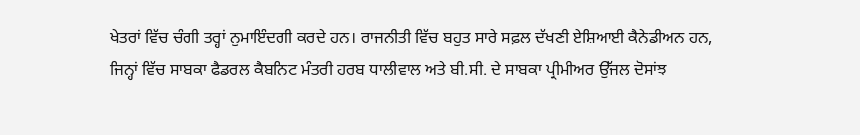ਖੇਤਰਾਂ ਵਿੱਚ ਚੰਗੀ ਤਰ੍ਹਾਂ ਨੁਮਾਇੰਦਗੀ ਕਰਦੇ ਹਨ। ਰਾਜਨੀਤੀ ਵਿੱਚ ਬਹੁਤ ਸਾਰੇ ਸਫ਼ਲ ਦੱਖਣੀ ਏਸ਼ਿਆਈ ਕੈਨੇਡੀਅਨ ਹਨ, ਜਿਨ੍ਹਾਂ ਵਿੱਚ ਸਾਬਕਾ ਫੈਡਰਲ ਕੈਬਨਿਟ ਮੰਤਰੀ ਹਰਬ ਧਾਲੀਵਾਲ ਅਤੇ ਬੀ.ਸੀ. ਦੇ ਸਾਬਕਾ ਪ੍ਰੀਮੀਅਰ ਉੱਜਲ ਦੋਸਾਂਝ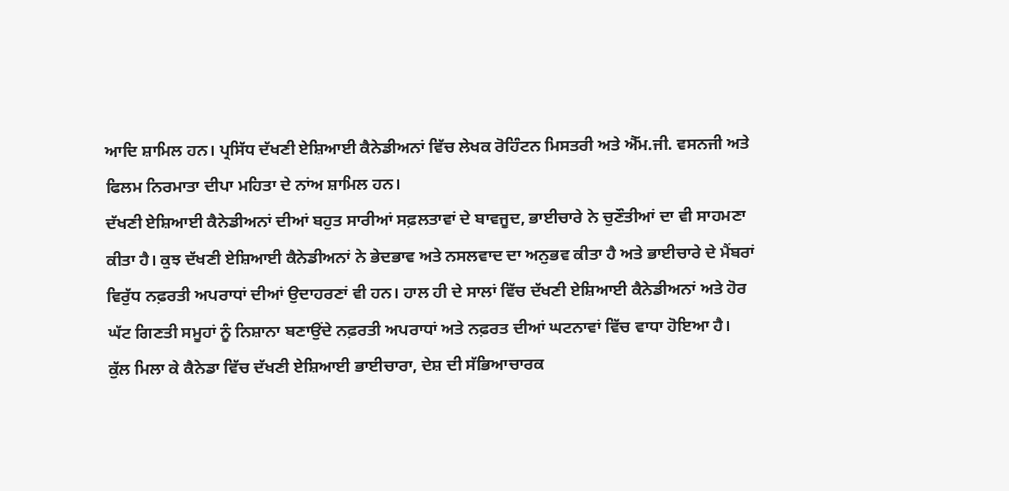ਆਦਿ ਸ਼ਾਮਿਲ ਹਨ। ਪ੍ਰਸਿੱਧ ਦੱਖਣੀ ਏਸ਼ਿਆਈ ਕੈਨੇਡੀਅਨਾਂ ਵਿੱਚ ਲੇਖਕ ਰੋਹਿੰਟਨ ਮਿਸਤਰੀ ਅਤੇ ਐੱਮ.ਜੀ. ਵਸਨਜੀ ਅਤੇ ਫਿਲਮ ਨਿਰਮਾਤਾ ਦੀਪਾ ਮਹਿਤਾ ਦੇ ਨਾਂਅ ਸ਼ਾਮਿਲ ਹਨ।
ਦੱਖਣੀ ਏਸ਼ਿਆਈ ਕੈਨੇਡੀਅਨਾਂ ਦੀਆਂ ਬਹੁਤ ਸਾਰੀਆਂ ਸਫ਼ਲਤਾਵਾਂ ਦੇ ਬਾਵਜੂਦ, ਭਾਈਚਾਰੇ ਨੇ ਚੁਣੌਤੀਆਂ ਦਾ ਵੀ ਸਾਹਮਣਾ ਕੀਤਾ ਹੈ। ਕੁਝ ਦੱਖਣੀ ਏਸ਼ਿਆਈ ਕੈਨੇਡੀਅਨਾਂ ਨੇ ਭੇਦਭਾਵ ਅਤੇ ਨਸਲਵਾਦ ਦਾ ਅਨੁਭਵ ਕੀਤਾ ਹੈ ਅਤੇ ਭਾਈਚਾਰੇ ਦੇ ਮੈਂਬਰਾਂ ਵਿਰੁੱਧ ਨਫ਼ਰਤੀ ਅਪਰਾਧਾਂ ਦੀਆਂ ਉਦਾਹਰਣਾਂ ਵੀ ਹਨ। ਹਾਲ ਹੀ ਦੇ ਸਾਲਾਂ ਵਿੱਚ ਦੱਖਣੀ ਏਸ਼ਿਆਈ ਕੈਨੇਡੀਅਨਾਂ ਅਤੇ ਹੋਰ ਘੱਟ ਗਿਣਤੀ ਸਮੂਹਾਂ ਨੂੰ ਨਿਸ਼ਾਨਾ ਬਣਾਉਂਦੇ ਨਫ਼ਰਤੀ ਅਪਰਾਧਾਂ ਅਤੇ ਨਫ਼ਰਤ ਦੀਆਂ ਘਟਨਾਵਾਂ ਵਿੱਚ ਵਾਧਾ ਹੋਇਆ ਹੈ।
ਕੁੱਲ ਮਿਲਾ ਕੇ ਕੈਨੇਡਾ ਵਿੱਚ ਦੱਖਣੀ ਏਸ਼ਿਆਈ ਭਾਈਚਾਰਾ, ਦੇਸ਼ ਦੀ ਸੱਭਿਆਚਾਰਕ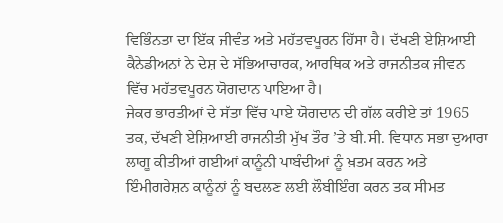ਵਿਭਿੰਨਤਾ ਦਾ ਇੱਕ ਜੀਵੰਤ ਅਤੇ ਮਹੱਤਵਪੂਰਨ ਹਿੱਸਾ ਹੈ। ਦੱਖਣੀ ਏਸ਼ਿਆਈ ਕੈਨੇਡੀਅਨਾਂ ਨੇ ਦੇਸ਼ ਦੇ ਸੱਭਿਆਚਾਰਕ, ਆਰਥਿਕ ਅਤੇ ਰਾਜਨੀਤਕ ਜੀਵਨ ਵਿੱਚ ਮਹੱਤਵਪੂਰਨ ਯੋਗਦਾਨ ਪਾਇਆ ਹੈ।
ਜੇਕਰ ਭਾਰਤੀਆਂ ਦੇ ਸੱਤਾ ਵਿੱਚ ਪਾਏ ਯੋਗਦਾਨ ਦੀ ਗੱਲ ਕਰੀਏ ਤਾਂ 1965 ਤਕ, ਦੱਖਣੀ ਏਸ਼ਿਆਈ ਰਾਜਨੀਤੀ ਮੁੱਖ ਤੌਰ ’ਤੇ ਬੀ.ਸੀ. ਵਿਧਾਨ ਸਭਾ ਦੁਆਰਾ ਲਾਗੂ ਕੀਤੀਆਂ ਗਈਆਂ ਕਾਨੂੰਨੀ ਪਾਬੰਦੀਆਂ ਨੂੰ ਖ਼ਤਮ ਕਰਨ ਅਤੇ ਇੰਮੀਗਰੇਸ਼ਨ ਕਾਨੂੰਨਾਂ ਨੂੰ ਬਦਲਣ ਲਈ ਲੌਬੀਇੰਗ ਕਰਨ ਤਕ ਸੀਮਤ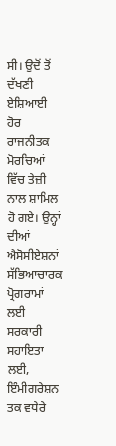ਸੀ। ਉਦੋਂ ਤੋਂ ਦੱਖਣੀ ਏਸ਼ਿਆਈ ਹੋਰ ਰਾਜਨੀਤਕ ਮੋਰਚਿਆਂ ਵਿੱਚ ਤੇਜ਼ੀ ਨਾਲ ਸ਼ਾਮਿਲ ਹੋ ਗਏ। ਉਨ੍ਹਾਂ ਦੀਆਂ ਐਸੋਸੀਏਸ਼ਨਾਂ ਸੱਭਿਆਚਾਰਕ ਪ੍ਰੋਗਰਾਮਾਂ ਲਈ ਸਰਕਾਰੀ ਸਹਾਇਤਾ ਲਈ, ਇੰਮੀਗਰੇਸ਼ਨ ਤਕ ਵਧੇਰੇ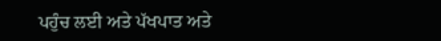ਪਹੁੰਚ ਲਈ ਅਤੇ ਪੱਖਪਾਤ ਅਤੇ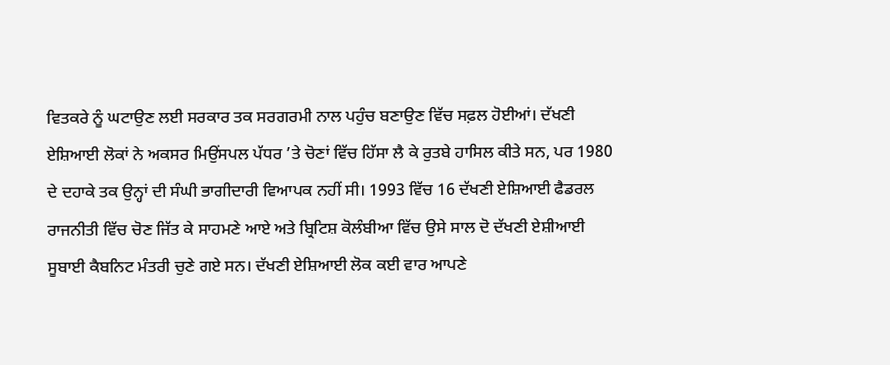ਵਿਤਕਰੇ ਨੂੰ ਘਟਾਉਣ ਲਈ ਸਰਕਾਰ ਤਕ ਸਰਗਰਮੀ ਨਾਲ ਪਹੁੰਚ ਬਣਾਉਣ ਵਿੱਚ ਸਫ਼ਲ ਹੋਈਆਂ। ਦੱਖਣੀ ਏਸ਼ਿਆਈ ਲੋਕਾਂ ਨੇ ਅਕਸਰ ਮਿਉਂਸਪਲ ਪੱਧਰ ’ਤੇ ਚੋਣਾਂ ਵਿੱਚ ਹਿੱਸਾ ਲੈ ਕੇ ਰੁਤਬੇ ਹਾਸਿਲ ਕੀਤੇ ਸਨ, ਪਰ 1980 ਦੇ ਦਹਾਕੇ ਤਕ ਉਨ੍ਹਾਂ ਦੀ ਸੰਘੀ ਭਾਗੀਦਾਰੀ ਵਿਆਪਕ ਨਹੀਂ ਸੀ। 1993 ਵਿੱਚ 16 ਦੱਖਣੀ ਏਸ਼ਿਆਈ ਫੈਡਰਲ ਰਾਜਨੀਤੀ ਵਿੱਚ ਚੋਣ ਜਿੱਤ ਕੇ ਸਾਹਮਣੇ ਆਏ ਅਤੇ ਬ੍ਰਿਟਿਸ਼ ਕੋਲੰਬੀਆ ਵਿੱਚ ਉਸੇ ਸਾਲ ਦੋ ਦੱਖਣੀ ਏਸ਼ੀਆਈ ਸੂਬਾਈ ਕੈਬਨਿਟ ਮੰਤਰੀ ਚੁਣੇ ਗਏ ਸਨ। ਦੱਖਣੀ ਏਸ਼ਿਆਈ ਲੋਕ ਕਈ ਵਾਰ ਆਪਣੇ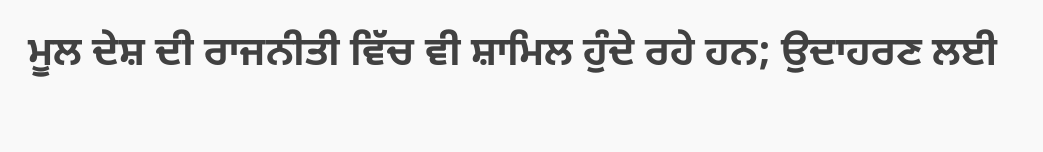ਮੂਲ ਦੇਸ਼ ਦੀ ਰਾਜਨੀਤੀ ਵਿੱਚ ਵੀ ਸ਼ਾਮਿਲ ਹੁੰਦੇ ਰਹੇ ਹਨ; ਉਦਾਹਰਣ ਲਈ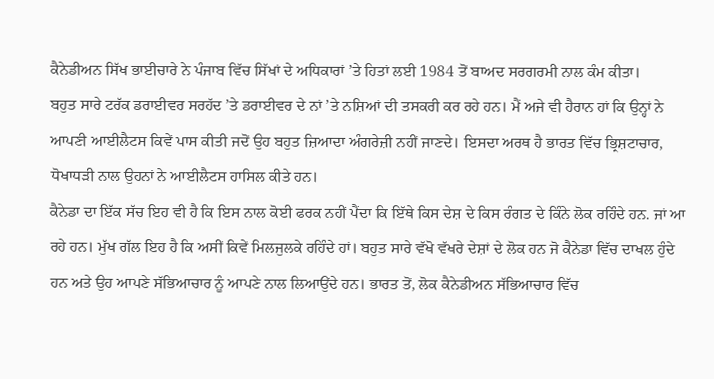ਕੈਨੇਡੀਅਨ ਸਿੱਖ ਭਾਈਚਾਰੇ ਨੇ ਪੰਜਾਬ ਵਿੱਚ ਸਿੱਖਾਂ ਦੇ ਅਧਿਕਾਰਾਂ ’ਤੇ ਹਿਤਾਂ ਲਈ 1984 ਤੋਂ ਬਾਅਦ ਸਰਗਰਮੀ ਨਾਲ ਕੰਮ ਕੀਤਾ।
ਬਹੁਤ ਸਾਰੇ ਟਰੱਕ ਡਰਾਈਵਰ ਸਰਹੱਦ ’ਤੇ ਡਰਾਈਵਰ ਦੇ ਨਾਂ ’ਤੇ ਨਸ਼ਿਆਂ ਦੀ ਤਸਕਰੀ ਕਰ ਰਹੇ ਹਨ। ਮੈਂ ਅਜੇ ਵੀ ਹੈਰਾਨ ਹਾਂ ਕਿ ਉਨ੍ਹਾਂ ਨੇ ਆਪਣੀ ਆਈਲੈਟਸ ਕਿਵੇਂ ਪਾਸ ਕੀਤੀ ਜਦੋਂ ਉਹ ਬਹੁਤ ਜ਼ਿਆਦਾ ਅੰਗਰੇਜ਼ੀ ਨਹੀਂ ਜਾਣਦੇ। ਇਸਦਾ ਅਰਥ ਹੈ ਭਾਰਤ ਵਿੱਚ ਭ੍ਰਿਸ਼ਟਾਚਾਰ, ਧੋਖਾਧੜੀ ਨਾਲ ਉਹਨਾਂ ਨੇ ਆਈਲੈਟਸ ਹਾਸਿਲ ਕੀਤੇ ਹਨ।
ਕੈਨੇਡਾ ਦਾ ਇੱਕ ਸੱਚ ਇਹ ਵੀ ਹੈ ਕਿ ਇਸ ਨਾਲ ਕੋਈ ਫਰਕ ਨਹੀਂ ਪੈਂਦਾ ਕਿ ਇੱਥੇ ਕਿਸ ਦੇਸ਼ ਦੇ ਕਿਸ ਰੰਗਤ ਦੇ ਕਿੰਨੇ ਲੋਕ ਰਹਿੰਦੇ ਹਨ. ਜਾਂ ਆ ਰਹੇ ਹਨ। ਮੁੱਖ ਗੱਲ ਇਹ ਹੈ ਕਿ ਅਸੀਂ ਕਿਵੇਂ ਮਿਲਜੁਲਕੇ ਰਹਿੰਦੇ ਹਾਂ। ਬਹੁਤ ਸਾਰੇ ਵੱਖੋ ਵੱਖਰੇ ਦੇਸ਼ਾਂ ਦੇ ਲੋਕ ਹਨ ਜੋ ਕੈਨੇਡਾ ਵਿੱਚ ਦਾਖਲ ਹੁੰਦੇ ਹਨ ਅਤੇ ਉਹ ਆਪਣੇ ਸੱਭਿਆਚਾਰ ਨੂੰ ਆਪਣੇ ਨਾਲ ਲਿਆਉਂਦੇ ਹਨ। ਭਾਰਤ ਤੋਂ, ਲੋਕ ਕੈਨੇਡੀਅਨ ਸੱਭਿਆਚਾਰ ਵਿੱਚ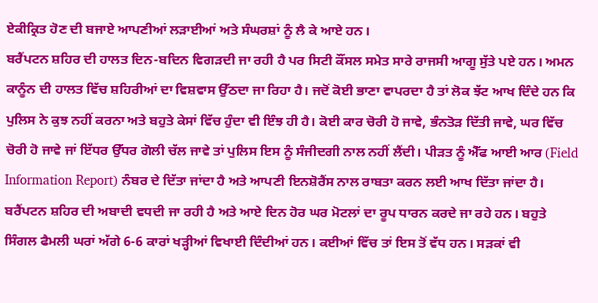ਏਕੀਕ੍ਰਿਤ ਹੋਣ ਦੀ ਬਜਾਏ ਆਪਣੀਆਂ ਲੜਾਈਆਂ ਅਤੇ ਸੰਘਰਸ਼ਾਂ ਨੂੰ ਲੈ ਕੇ ਆਏ ਹਨ।
ਬਰੈਂਪਟਨ ਸ਼ਹਿਰ ਦੀ ਹਾਲਤ ਦਿਨ-ਬਦਿਨ ਵਿਗੜਦੀ ਜਾ ਰਹੀ ਹੈ ਪਰ ਸਿਟੀ ਕੌਂਸਲ ਸਮੇਤ ਸਾਰੇ ਰਾਜਸੀ ਆਗੂ ਸੁੱਤੇ ਪਏ ਹਨ। ਅਮਨ ਕਾਨੂੰਨ ਦੀ ਹਾਲਤ ਵਿੱਚ ਸ਼ਹਿਰੀਆਂ ਦਾ ਵਿਸ਼ਵਾਸ ਉੱਠਦਾ ਜਾ ਰਿਹਾ ਹੈ। ਜਦੋਂ ਕੋਈ ਭਾਣਾ ਵਾਪਰਦਾ ਹੈ ਤਾਂ ਲੋਕ ਝੱਟ ਆਖ ਦਿੰਦੇ ਹਨ ਕਿ ਪੁਲਿਸ ਨੇ ਕੁਝ ਨਹੀਂ ਕਰਨਾ ਅਤੇ ਬਹੁਤੇ ਕੇਸਾਂ ਵਿੱਚ ਹੁੰਦਾ ਵੀ ਇੰਝ ਹੀ ਹੈ। ਕੋਈ ਕਾਰ ਚੋਰੀ ਹੋ ਜਾਵੇ, ਭੰਨਤੋੜ ਦਿੱਤੀ ਜਾਵੇ, ਘਰ ਵਿੱਚ ਚੋਰੀ ਹੋ ਜਾਵੇ ਜਾਂ ਇੱਧਰ ਉੱਧਰ ਗੋਲੀ ਚੱਲ ਜਾਵੇ ਤਾਂ ਪੁਲਿਸ ਇਸ ਨੂੰ ਸੰਜੀਦਗੀ ਨਾਲ ਨਹੀਂ ਲੈਂਦੀ। ਪੀੜਤ ਨੂੰ ਐੱਫ ਆਈ ਆਰ (Field Information Report) ਨੰਬਰ ਦੇ ਦਿੱਤਾ ਜਾਂਦਾ ਹੈ ਅਤੇ ਆਪਣੀ ਇਨਸ਼ੋਰੈਂਸ ਨਾਲ ਰਾਬਤਾ ਕਰਨ ਲਈ ਆਖ ਦਿੱਤਾ ਜਾਂਦਾ ਹੈ।
ਬਰੈਂਪਟਨ ਸ਼ਹਿਰ ਦੀ ਅਬਾਦੀ ਵਧਦੀ ਜਾ ਰਹੀ ਹੈ ਅਤੇ ਆਏ ਦਿਨ ਹੋਰ ਘਰ ਮੋਟਲਾਂ ਦਾ ਰੂਪ ਧਾਰਨ ਕਰਦੇ ਜਾ ਰਹੇ ਹਨ। ਬਹੁਤੇ ਸਿੰਗਲ ਫੈਮਲੀ ਘਰਾਂ ਅੱਗੇ 6-6 ਕਾਰਾਂ ਖੜ੍ਹੀਆਂ ਵਿਖਾਈ ਦਿੰਦੀਆਂ ਹਨ। ਕਈਆਂ ਵਿੱਚ ਤਾਂ ਇਸ ਤੋਂ ਵੱਧ ਹਨ। ਸੜਕਾਂ ਵੀ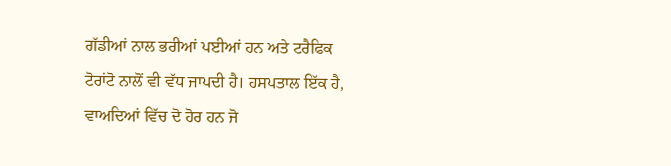ਗੱਡੀਆਂ ਨਾਲ ਭਰੀਆਂ ਪਈਆਂ ਹਨ ਅਤੇ ਟਰੈਫਿਕ ਟੋਰਾਂਟੋ ਨਾਲੋਂ ਵੀ ਵੱਧ ਜਾਪਦੀ ਹੈ। ਹਸਪਤਾਲ ਇੱਕ ਹੈ, ਵਾਅਦਿਆਂ ਵਿੱਚ ਦੋ ਹੋਰ ਹਨ ਜੋ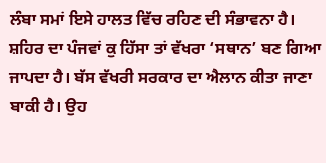ਲੰਬਾ ਸਮਾਂ ਇਸੇ ਹਾਲਤ ਵਿੱਚ ਰਹਿਣ ਦੀ ਸੰਭਾਵਨਾ ਹੈ।
ਸ਼ਹਿਰ ਦਾ ਪੰਜਵਾਂ ਕੁ ਹਿੱਸਾ ਤਾਂ ਵੱਖਰਾ ‘ਸਥਾਨ’ ਬਣ ਗਿਆ ਜਾਪਦਾ ਹੈ। ਬੱਸ ਵੱਖਰੀ ਸਰਕਾਰ ਦਾ ਐਲਾਨ ਕੀਤਾ ਜਾਣਾ ਬਾਕੀ ਹੈ। ਉਹ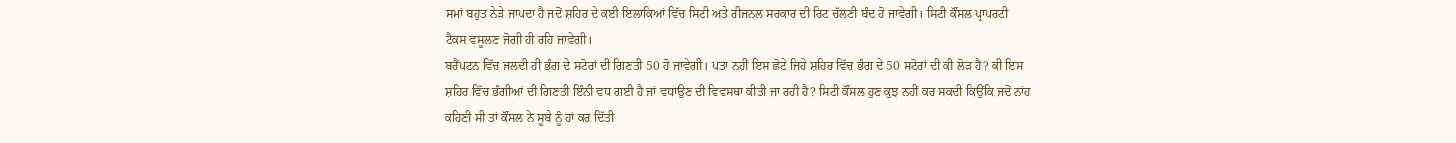ਸਮਾਂ ਬਹੁਤ ਨੇੜੇ ਜਾਪਦਾ ਹੈ ਜਦੋਂ ਸ਼ਹਿਰ ਦੇ ਕਈ ਇਲਾਕਿਆਂ ਵਿੱਚ ਸਿਟੀ ਅਤੇ ਰੀਜਨਲ ਸਰਕਾਰ ਦੀ ਰਿਟ ਚੱਲਣੀ ਬੰਦ ਹੋ ਜਾਵੇਗੀ। ਸਿਟੀ ਕੌਂਸਲ ਪ੍ਰਾਪਰਟੀ ਟੈਕਸ ਵਸੂਲਣ ਜੋਗੀ ਹੀ ਰਹਿ ਜਾਵੇਗੀ।
ਬਰੈਂਪਟਨ ਵਿੱਚ ਜਲਦੀ ਹੀ ਭੰਗ ਦੇ ਸਟੋਰਾਂ ਦੀ ਗਿਣਤੀ 50 ਹੋ ਜਾਵੇਗੀ। ਪਤਾ ਨਹੀਂ ਇਸ ਛੋਟੇ ਜਿਹੇ ਸ਼ਹਿਰ ਵਿੱਚ ਭੰਗ ਦੇ 50 ਸਟੋਰਾਂ ਦੀ ਕੀ ਲੋੜ ਹੈ? ਕੀ ਇਸ ਸ਼ਹਿਰ ਵਿੱਚ ਭੰਗੀਆਂ ਦੀ ਗਿਣਤੀ ਇੰਨੀ ਵਧ ਗਈ ਹੈ ਜਾਂ ਵਧਾਉਣ ਦੀ ਵਿਵਸਥਾ ਕੀਤੀ ਜਾ ਰਹੀ ਹੈ? ਸਿਟੀ ਕੌਂਸਲ ਹੁਣ ਕੁਝ ਨਹੀਂ ਕਰ ਸਕਦੀ ਕਿਉਂਕਿ ਜਦੋਂ ਨਾਂਹ ਕਹਿਣੀ ਸੀ ਤਾਂ ਕੌਂਸਲ ਨੇ ਸੂਬੇ ਨੂੰ ਹਾਂ ਕਰ ਦਿੱਤੀ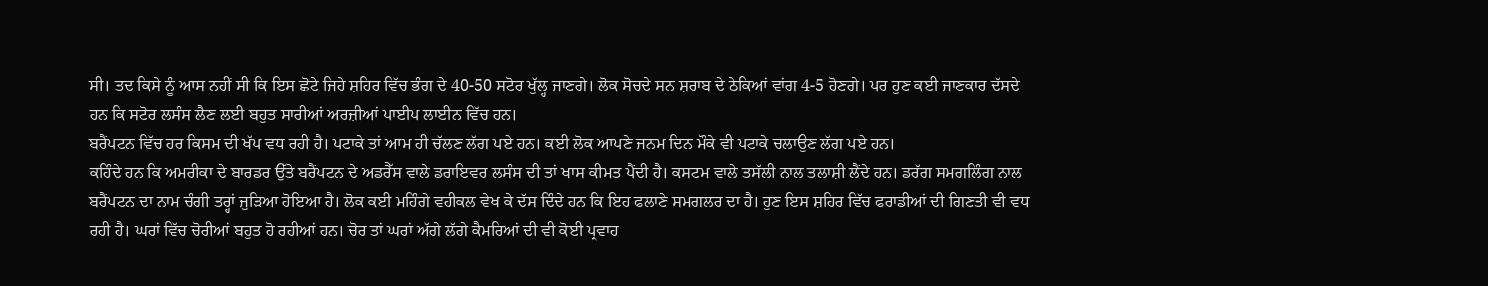ਸੀ। ਤਦ ਕਿਸੇ ਨੂੰ ਆਸ ਨਹੀਂ ਸੀ ਕਿ ਇਸ ਛੋਟੇ ਜਿਹੇ ਸ਼ਹਿਰ ਵਿੱਚ ਭੰਗ ਦੇ 40-50 ਸਟੋਰ ਖੁੱਲ੍ਹ ਜਾਣਗੇ। ਲੋਕ ਸੋਚਦੇ ਸਨ ਸ਼ਰਾਬ ਦੇ ਠੇਕਿਆਂ ਵਾਂਗ 4-5 ਹੋਣਗੇ। ਪਰ ਹੁਣ ਕਈ ਜਾਣਕਾਰ ਦੱਸਦੇ ਹਨ ਕਿ ਸਟੋਰ ਲਸੰਸ ਲੈਣ ਲਈ ਬਹੁਤ ਸਾਰੀਆਂ ਅਰਜ਼ੀਆਂ ਪਾਈਪ ਲਾਈਨ ਵਿੱਚ ਹਨ।
ਬਰੈਂਪਟਨ ਵਿੱਚ ਹਰ ਕਿਸਮ ਦੀ ਖੱਪ ਵਧ ਰਹੀ ਹੈ। ਪਟਾਕੇ ਤਾਂ ਆਮ ਹੀ ਚੱਲਣ ਲੱਗ ਪਏ ਹਨ। ਕਈ ਲੋਕ ਆਪਣੇ ਜਨਮ ਦਿਨ ਮੌਕੇ ਵੀ ਪਟਾਕੇ ਚਲਾਉਣ ਲੱਗ ਪਏ ਹਨ।
ਕਹਿੰਦੇ ਹਨ ਕਿ ਅਮਰੀਕਾ ਦੇ ਬਾਰਡਰ ਉੱਤੇ ਬਰੈਂਪਟਨ ਦੇ ਅਡਰੈੱਸ ਵਾਲੇ ਡਰਾਇਵਰ ਲਸੰਸ ਦੀ ਤਾਂ ਖਾਸ ਕੀਮਤ ਪੈਂਦੀ ਹੈ। ਕਸਟਮ ਵਾਲੇ ਤਸੱਲੀ ਨਾਲ ਤਲਾਸ਼ੀ ਲੈਂਦੇ ਹਨ। ਡਰੱਗ ਸਮਗਲਿੰਗ ਨਾਲ ਬਰੈਂਪਟਨ ਦਾ ਨਾਮ ਚੰਗੀ ਤਰ੍ਹਾਂ ਜੁੜਿਆ ਹੋਇਆ ਹੈ। ਲੋਕ ਕਈ ਮਹਿੰਗੇ ਵਹੀਕਲ ਵੇਖ ਕੇ ਦੱਸ ਦਿੰਦੇ ਹਨ ਕਿ ਇਹ ਫਲਾਣੇ ਸਮਗਲਰ ਦਾ ਹੈ। ਹੁਣ ਇਸ ਸ਼ਹਿਰ ਵਿੱਚ ਫਰਾਡੀਆਂ ਦੀ ਗਿਣਤੀ ਵੀ ਵਧ ਰਹੀ ਹੈ। ਘਰਾਂ ਵਿੱਚ ਚੋਰੀਆਂ ਬਹੁਤ ਹੋ ਰਹੀਆਂ ਹਨ। ਚੋਰ ਤਾਂ ਘਰਾਂ ਅੱਗੇ ਲੱਗੇ ਕੈਮਰਿਆਂ ਦੀ ਵੀ ਕੋਈ ਪ੍ਰਵਾਹ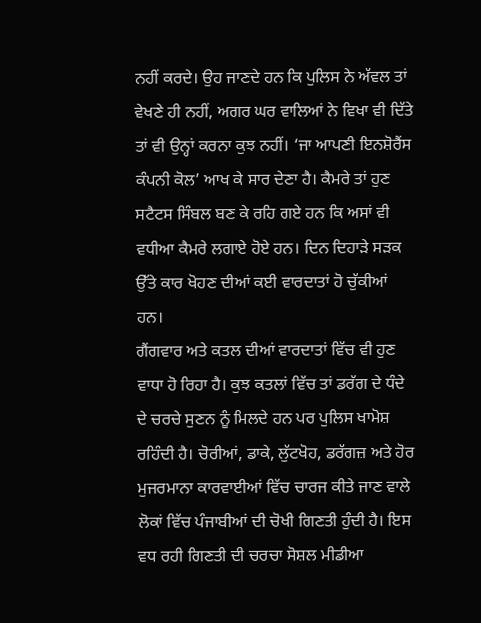ਨਹੀਂ ਕਰਦੇ। ਉਹ ਜਾਣਦੇ ਹਨ ਕਿ ਪੁਲਿਸ ਨੇ ਅੱਵਲ ਤਾਂ ਵੇਖਣੇ ਹੀ ਨਹੀਂ, ਅਗਰ ਘਰ ਵਾਲਿਆਂ ਨੇ ਵਿਖਾ ਵੀ ਦਿੱਤੇ ਤਾਂ ਵੀ ਉਨ੍ਹਾਂ ਕਰਨਾ ਕੁਝ ਨਹੀਂ। ‘ਜਾ ਆਪਣੀ ਇਨਸ਼ੋਰੈਂਸ ਕੰਪਨੀ ਕੋਲ’ ਆਖ ਕੇ ਸਾਰ ਦੇਣਾ ਹੈ। ਕੈਮਰੇ ਤਾਂ ਹੁਣ ਸਟੈਟਸ ਸਿੰਬਲ ਬਣ ਕੇ ਰਹਿ ਗਏ ਹਨ ਕਿ ਅਸਾਂ ਵੀ ਵਧੀਆ ਕੈਮਰੇ ਲਗਾਏ ਹੋਏ ਹਨ। ਦਿਨ ਦਿਹਾੜੇ ਸੜਕ ਉੱਤੇ ਕਾਰ ਖੋਹਣ ਦੀਆਂ ਕਈ ਵਾਰਦਾਤਾਂ ਹੋ ਚੁੱਕੀਆਂ ਹਨ।
ਗੈਂਗਵਾਰ ਅਤੇ ਕਤਲ ਦੀਆਂ ਵਾਰਦਾਤਾਂ ਵਿੱਚ ਵੀ ਹੁਣ ਵਾਧਾ ਹੋ ਰਿਹਾ ਹੈ। ਕੁਝ ਕਤਲਾਂ ਵਿੱਚ ਤਾਂ ਡਰੱਗ ਦੇ ਧੰਦੇ ਦੇ ਚਰਚੇ ਸੁਣਨ ਨੂੰ ਮਿਲਦੇ ਹਨ ਪਰ ਪੁਲਿਸ ਖਾਮੋਸ਼ ਰਹਿੰਦੀ ਹੈ। ਚੋਰੀਆਂ, ਡਾਕੇ, ਲੁੱਟਖੋਹ, ਡਰੱਗਜ਼ ਅਤੇ ਹੋਰ ਮੁਜਰਮਾਨਾ ਕਾਰਵਾਈਆਂ ਵਿੱਚ ਚਾਰਜ ਕੀਤੇ ਜਾਣ ਵਾਲੇ ਲੋਕਾਂ ਵਿੱਚ ਪੰਜਾਬੀਆਂ ਦੀ ਚੋਖੀ ਗਿਣਤੀ ਹੁੰਦੀ ਹੈ। ਇਸ ਵਧ ਰਹੀ ਗਿਣਤੀ ਦੀ ਚਰਚਾ ਸੋਸ਼ਲ ਮੀਡੀਆ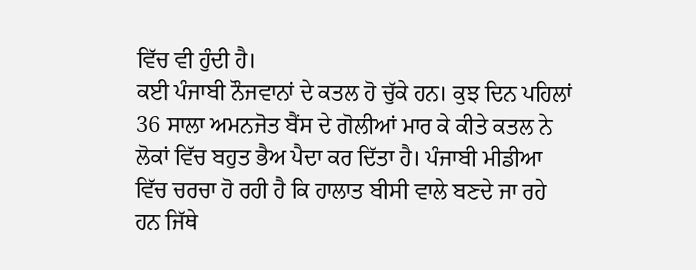ਵਿੱਚ ਵੀ ਹੁੰਦੀ ਹੈ।
ਕਈ ਪੰਜਾਬੀ ਨੌਜਵਾਨਾਂ ਦੇ ਕਤਲ ਹੋ ਚੁੱਕੇ ਹਨ। ਕੁਝ ਦਿਨ ਪਹਿਲਾਂ 36 ਸਾਲਾ ਅਮਨਜੋਤ ਬੈਂਸ ਦੇ ਗੋਲੀਆਂ ਮਾਰ ਕੇ ਕੀਤੇ ਕਤਲ ਨੇ ਲੋਕਾਂ ਵਿੱਚ ਬਹੁਤ ਭੈਅ ਪੈਦਾ ਕਰ ਦਿੱਤਾ ਹੈ। ਪੰਜਾਬੀ ਮੀਡੀਆ ਵਿੱਚ ਚਰਚਾ ਹੋ ਰਹੀ ਹੈ ਕਿ ਹਾਲਾਤ ਬੀਸੀ ਵਾਲੇ ਬਣਦੇ ਜਾ ਰਹੇ ਹਨ ਜਿੱਥੇ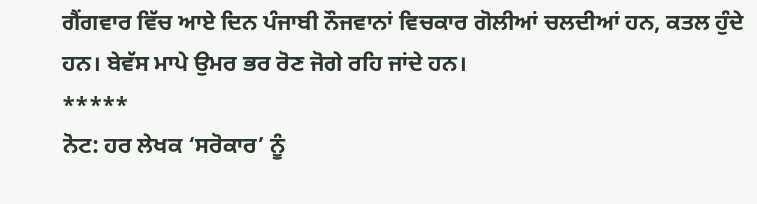ਗੈਂਗਵਾਰ ਵਿੱਚ ਆਏ ਦਿਨ ਪੰਜਾਬੀ ਨੌਜਵਾਨਾਂ ਵਿਚਕਾਰ ਗੋਲੀਆਂ ਚਲਦੀਆਂ ਹਨ, ਕਤਲ ਹੁੰਦੇ ਹਨ। ਬੇਵੱਸ ਮਾਪੇ ਉਮਰ ਭਰ ਰੋਣ ਜੋਗੇ ਰਹਿ ਜਾਂਦੇ ਹਨ।
*****
ਨੋਟ: ਹਰ ਲੇਖਕ ‘ਸਰੋਕਾਰ’ ਨੂੰ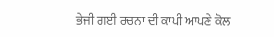ਭੇਜੀ ਗਈ ਰਚਨਾ ਦੀ ਕਾਪੀ ਆਪਣੇ ਕੋਲ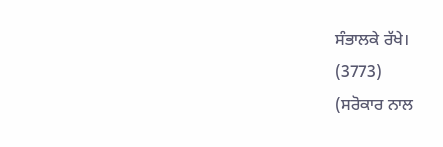ਸੰਭਾਲਕੇ ਰੱਖੇ।
(3773)
(ਸਰੋਕਾਰ ਨਾਲ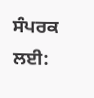ਸੰਪਰਕ ਲਈ: